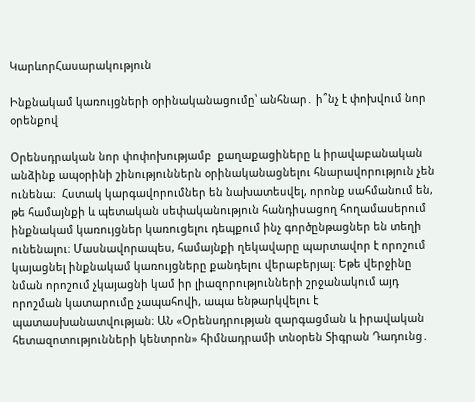ԿարևորՀասարակություն

Ինքնակամ կառույցների օրինականացումը՝ անհնար․ ի՞նչ է փոխվում նոր օրենքով

Օրենսդրական նոր փոփոխությամբ  քաղաքացիները և իրավաբանական անձինք ապօրինի շինություններն օրինականացնելու հնարավորություն չեն ունենա։  Հստակ կարգավորումներ են նախատեսվել, որոնք սահմանում են,  թե համայնքի և պետական սեփականություն հանդիսացող հողամասերում ինքնակամ կառույցներ կառուցելու դեպքում ինչ գործընթացներ են տեղի ունենալու։ Մասնավորապես, համայնքի ղեկավարը պարտավոր է որոշում կայացնել ինքնակամ կառույցները քանդելու վերաբերյալ։ Եթե վերջինը  նման որոշում չկայացնի կամ իր լիազորությունների շրջանակում այդ որոշման կատարումը չապահովի, ապա ենթարկվելու է պատասխանատվության։ ԱՆ «Օրենսդրության զարգացման և իրավական հետազոտությունների կենտրոն» հիմնադրամի տնօրեն Տիգրան Դադունց․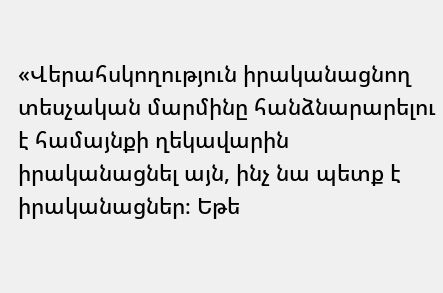«Վերահսկողություն իրականացնող տեսչական մարմինը հանձնարարելու է համայնքի ղեկավարին իրականացնել այն, ինչ նա պետք է իրականացներ։ Եթե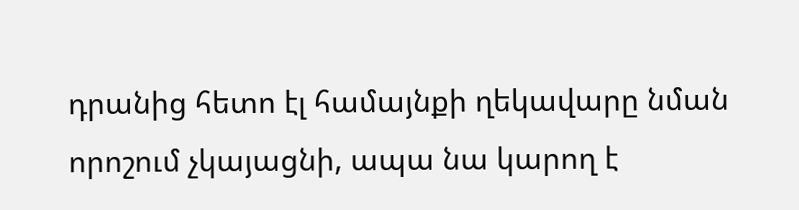դրանից հետո էլ համայնքի ղեկավարը նման որոշում չկայացնի, ապա նա կարող է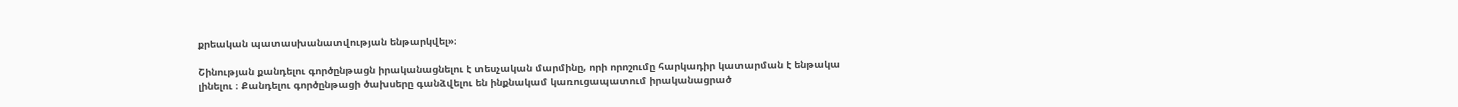քրեական պատասխանատվության ենթարկվել»։

Շինության քանդելու գործընթացն իրականացնելու է տեսչական մարմինը, որի որոշումը հարկադիր կատարման է ենթակա լինելու ։ Քանդելու գործընթացի ծախսերը գանձվելու են ինքնակամ կառուցապատում իրականացրած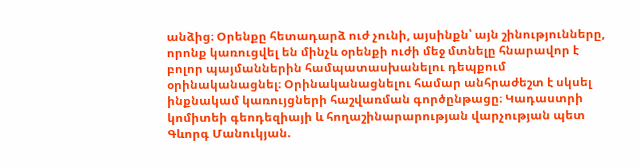անձից։ Օրենքը հետադարձ ուժ չունի, այսինքն՝ այն շինությունները, որոնք կառուցվել են մինչև օրենքի ուժի մեջ մտնելը հնարավոր է բոլոր պայմաններին համպատասխանելու դեպքում օրինականացնել։ Օրինականացնելու համար անհրաժեշտ է սկսել ինքնակամ կառույցների հաշվառման գործընթացը։ Կադաստրի կոմիտեի գեոդեզիայի և հողաշինարարության վարչության պետ Գևորգ Մանուկյան.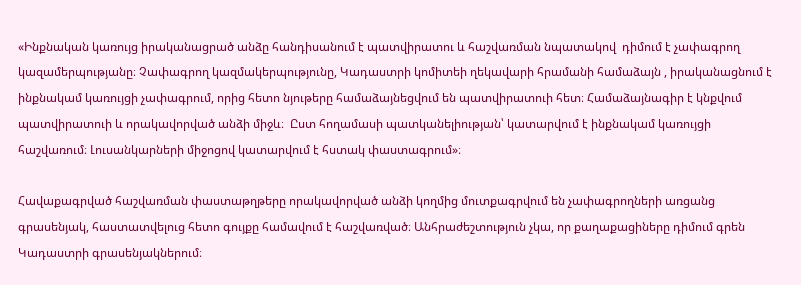«Ինքնական կառույց իրականացրած անձը հանդիսանում է պատվիրատու և հաշվառման նպատակով  դիմում է չափագրող կազամերպությանը։ Չափագրող կազմակերպությունը, Կադաստրի կոմիտեի ղեկավարի հրամանի համաձայն , իրականացնում է ինքնակամ կառույցի չափագրում, որից հետո նյութերը համաձայնեցվում են պատվիրատուի հետ։ Համաձայնագիր է կնքվում պատվիրատուի և որակավորված անձի միջև։  Ըստ հողամասի պատկանելիության՝ կատարվում է ինքնակամ կառույցի հաշվառում։ Լուսանկարների միջոցով կատարվում է հստակ փաստագրում»։

Հավաքագրված հաշվառման փաստաթղթերը որակավորված անձի կողմից մուտքագրվում են չափագրողների առցանց գրասենյակ, հաստատվելուց հետո գույքը համավում է հաշվառված։ Անհրաժեշտություն չկա, որ քաղաքացիները դիմում գրեն Կադաստրի գրասենյակներում։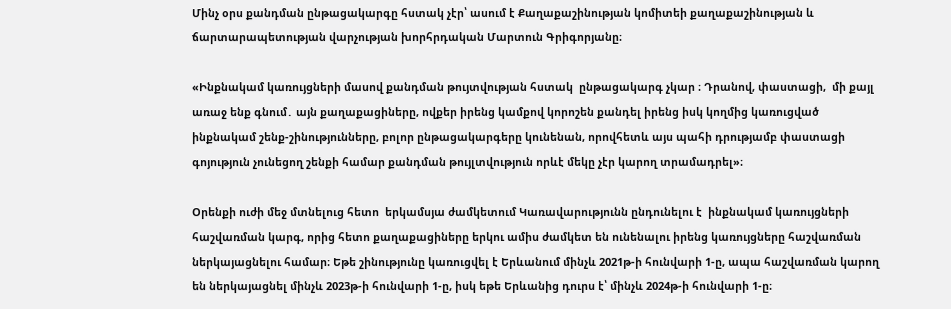Մինչ օրս քանդման ընթացակարգը հստակ չէր՝ ասում է Քաղաքաշինության կոմիտեի քաղաքաշինության և ճարտարապետության վարչության խորհրդական Մարտուն Գրիգորյանը։

«Ինքնակամ կառույցների մասով քանդման թույտվության հստակ  ընթացակարգ չկար ։ Դրանով, փաստացի,  մի քայլ առաջ ենք գնում․ այն քաղաքացիները, ովքեր իրենց կամքով կորոշեն քանդել իրենց իսկ կողմից կառուցված ինքնակամ շենք-շինությունները, բոլոր ընթացակարգերը կունենան, որովհետև այս պահի դրությամբ փաստացի գոյություն չունեցող շենքի համար քանդման թույլտվություն որևէ մեկը չէր կարող տրամադրել»։

Օրենքի ուժի մեջ մտնելուց հետո  երկամսյա ժամկետում Կառավարությունն ընդունելու է  ինքնակամ կառույցների հաշվառման կարգ, որից հետո քաղաքացիները երկու ամիս ժամկետ են ունենալու իրենց կառույցները հաշվառման ներկայացնելու համար։ Եթե շինությունը կառուցվել է Երևանում մինչև 2021թ-ի հունվարի 1-ը, ապա հաշվառման կարող են ներկայացնել մինչև 2023թ-ի հունվարի 1-ը, իսկ եթե Երևանից դուրս է՝ մինչև 2024թ-ի հունվարի 1-ը։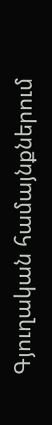Գյուղական համայնքներում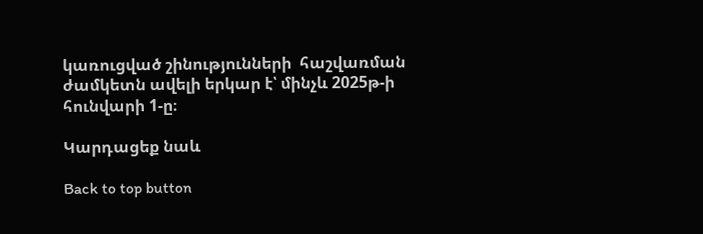կառուցված շինությունների  հաշվառման ժամկետն ավելի երկար է՝ մինչև 2025թ-ի հունվարի 1-ը։

Կարդացեք նաև

Back to top button